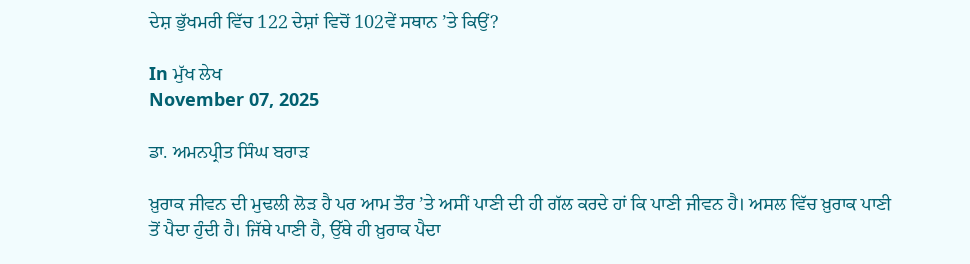ਦੇਸ਼ ਭੁੱਖਮਰੀ ਵਿੱਚ 122 ਦੇਸ਼ਾਂ ਵਿਚੋਂ 102ਵੇਂ ਸਥਾਨ ’ਤੇ ਕਿਉਂ?

In ਮੁੱਖ ਲੇਖ
November 07, 2025

ਡਾ. ਅਮਨਪ੍ਰੀਤ ਸਿੰਘ ਬਰਾੜ

ਖ਼ੁਰਾਕ ਜੀਵਨ ਦੀ ਮੁਢਲੀ ਲੋੜ ਹੈ ਪਰ ਆਮ ਤੌਰ ’ਤੇ ਅਸੀਂ ਪਾਣੀ ਦੀ ਹੀ ਗੱਲ ਕਰਦੇ ਹਾਂ ਕਿ ਪਾਣੀ ਜੀਵਨ ਹੈ। ਅਸਲ ਵਿੱਚ ਖ਼ੁਰਾਕ ਪਾਣੀ ਤੋਂ ਪੈਦਾ ਹੁੰਦੀ ਹੈ। ਜਿੱਥੇ ਪਾਣੀ ਹੈ, ਉੱਥੇ ਹੀ ਖ਼ੁਰਾਕ ਪੈਦਾ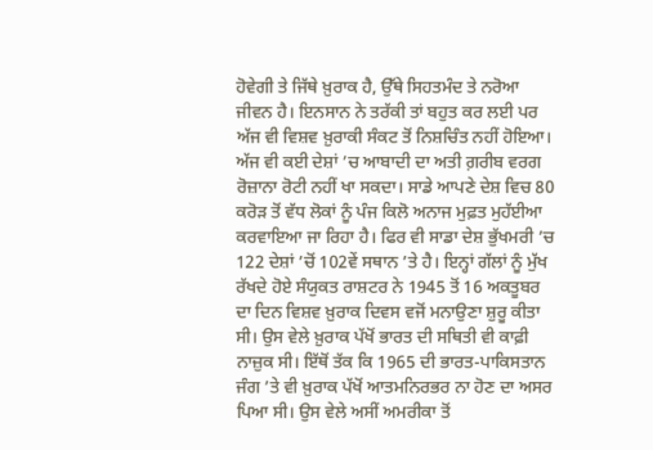ਹੋਵੇਗੀ ਤੇ ਜਿੱਥੇ ਖ਼ੁਰਾਕ ਹੈ, ਉੱਥੇ ਸਿਹਤਮੰਦ ਤੇ ਨਰੋਆ ਜੀਵਨ ਹੈ। ਇਨਸਾਨ ਨੇ ਤਰੱਕੀ ਤਾਂ ਬਹੁਤ ਕਰ ਲਈ ਪਰ ਅੱਜ ਵੀ ਵਿਸ਼ਵ ਖ਼ੁਰਾਕੀ ਸੰਕਟ ਤੋਂ ਨਿਸ਼ਚਿੰਤ ਨਹੀਂ ਹੋਇਆ। ਅੱਜ ਵੀ ਕਈ ਦੇਸ਼ਾਂ ’ਚ ਆਬਾਦੀ ਦਾ ਅਤੀ ਗ਼ਰੀਬ ਵਰਗ ਰੋਜ਼ਾਨਾ ਰੋਟੀ ਨਹੀਂ ਖਾ ਸਕਦਾ। ਸਾਡੇ ਆਪਣੇ ਦੇਸ਼ ਵਿਚ 80 ਕਰੋੜ ਤੋਂ ਵੱਧ ਲੋਕਾਂ ਨੂੰ ਪੰਜ ਕਿਲੋ ਅਨਾਜ ਮੁਫ਼ਤ ਮੁਹੱਈਆ ਕਰਵਾਇਆ ਜਾ ਰਿਹਾ ਹੈ। ਫਿਰ ਵੀ ਸਾਡਾ ਦੇਸ਼ ਭੁੱਖਮਰੀ ’ਚ 122 ਦੇਸ਼ਾਂ ’ਚੋਂ 102ਵੇਂ ਸਥਾਨ ’ਤੇ ਹੈ। ਇਨ੍ਹਾਂ ਗੱਲਾਂ ਨੂੰ ਮੁੱਖ ਰੱਖਦੇ ਹੋਏ ਸੰਯੁਕਤ ਰਾਸ਼ਟਰ ਨੇ 1945 ਤੋਂ 16 ਅਕਤੂਬਰ ਦਾ ਦਿਨ ਵਿਸ਼ਵ ਖ਼ੁਰਾਕ ਦਿਵਸ ਵਜੋਂ ਮਨਾਉਣਾ ਸ਼ੁਰੂ ਕੀਤਾ ਸੀ। ਉਸ ਵੇਲੇ ਖ਼ੁਰਾਕ ਪੱਖੋਂ ਭਾਰਤ ਦੀ ਸਥਿਤੀ ਵੀ ਕਾਫ਼ੀ ਨਾਜ਼ੁਕ ਸੀ। ਇੱਥੋਂ ਤੱਕ ਕਿ 1965 ਦੀ ਭਾਰਤ-ਪਾਕਿਸਤਾਨ ਜੰਗ ’ਤੇ ਵੀ ਖ਼ੁਰਾਕ ਪੱਖੋਂ ਆਤਮਨਿਰਭਰ ਨਾ ਹੋਣ ਦਾ ਅਸਰ ਪਿਆ ਸੀ। ਉਸ ਵੇਲੇ ਅਸੀਂ ਅਮਰੀਕਾ ਤੋਂ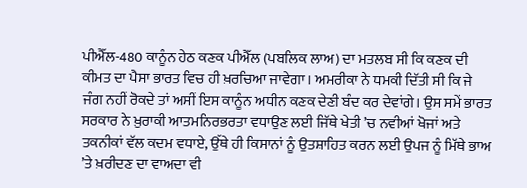ਪੀਐੱਲ-480 ਕਾਨੂੰਨ ਹੇਠ ਕਣਕ ਪੀਐੱਲ (ਪਬਲਿਕ ਲਾਅ) ਦਾ ਮਤਲਬ ਸੀ ਕਿ ਕਣਕ ਦੀ ਕੀਮਤ ਦਾ ਪੈਸਾ ਭਾਰਤ ਵਿਚ ਹੀ ਖ਼ਰਚਿਆ ਜਾਵੇਗਾ। ਅਮਰੀਕਾ ਨੇ ਧਮਕੀ ਦਿੱਤੀ ਸੀ ਕਿ ਜੇ ਜੰਗ ਨਹੀਂ ਰੋਕਦੇ ਤਾਂ ਅਸੀਂ ਇਸ ਕਾਨੂੰਨ ਅਧੀਨ ਕਣਕ ਦੇਣੀ ਬੰਦ ਕਰ ਦੇਵਾਂਗੇ। ਉਸ ਸਮੇਂ ਭਾਰਤ ਸਰਕਾਰ ਨੇ ਖ਼ੁਰਾਕੀ ਆਤਮਨਿਰਭਰਤਾ ਵਧਾਉਣ ਲਈ ਜਿੱਥੇ ਖੇਤੀ ’ਚ ਨਵੀਆਂ ਖੋਜਾਂ ਅਤੇ ਤਕਨੀਕਾਂ ਵੱਲ ਕਦਮ ਵਧਾਏ, ਉੱਥੇ ਹੀ ਕਿਸਾਨਾਂ ਨੂੰ ਉਤਸ਼ਾਹਿਤ ਕਰਨ ਲਈ ਉਪਜ ਨੂੰ ਮਿੱਥੇ ਭਾਅ ’ਤੇ ਖ਼ਰੀਦਣ ਦਾ ਵਾਅਦਾ ਵੀ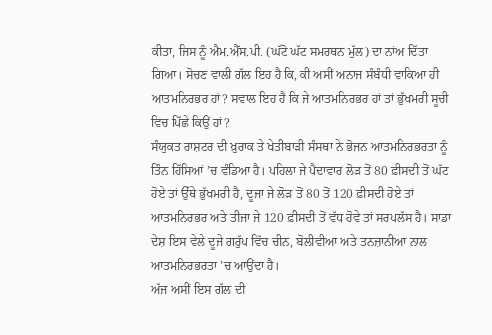ਕੀਤਾ, ਜਿਸ ਨੂੰ ਐਮ.ਐੱਸ.ਪੀ. (ਘੱਟੋ ਘੱਟ ਸਮਰਥਨ ਮੁੱਲ) ਦਾ ਨਾਂਅ ਦਿੱਤਾ ਗਿਆ। ਸੋਚਣ ਵਾਲੀ ਗੱਲ ਇਹ ਹੈ ਕਿ, ਕੀ ਅਸੀਂ ਅਨਾਜ ਸੰਬੰਧੀ ਵਾਕਿਆ ਹੀ ਆਤਮਨਿਰਭਰ ਹਾਂ? ਸਵਾਲ ਇਹ ਹੈ ਕਿ ਜੇ ਆਤਮਨਿਰਭਰ ਹਾਂ ਤਾਂ ਭੁੱਖਮਰੀ ਸੂਚੀ ਵਿਚ ਪਿੱਛੇ ਕਿਉਂ ਹਾਂ?
ਸੰਯੁਕਤ ਰਾਸ਼ਟਰ ਦੀ ਖ਼ੁਰਾਕ ਤੇ ਖੇਤੀਬਾੜੀ ਸੰਸਥਾ ਨੇ ਭੋਜਨ ਆਤਮਨਿਰਭਰਤਾ ਨੂੰ ਤਿੰਨ ਹਿੱਸਿਆਂ ’ਚ ਵੰਡਿਆ ਹੈ। ਪਹਿਲਾ ਜੇ ਪੈਦਾਵਾਰ ਲੋੜ ਤੋਂ 80 ਫ਼ੀਸਦੀ ਤੋਂ ਘੱਟ ਹੋਏ ਤਾਂ ਉੱਥੇ ਭੁੱਖਮਰੀ ਹੈ, ਦੂਜਾ ਜੇ ਲੋੜ ਤੋਂ 80 ਤੋਂ 120 ਫ਼ੀਸਦੀ ਹੋਏ ਤਾਂ ਆਤਮਨਿਰਭਰ ਅਤੇ ਤੀਜਾ ਜੇ 120 ਫ਼ੀਸਦੀ ਤੋਂ ਵੱਧ ਹੋਵੇ ਤਾਂ ਸਰਪਲੱਸ ਹੈ। ਸਾਡਾ ਦੇਸ਼ ਇਸ ਵੇਲੇ ਦੂਜੇ ਗਰੁੱਪ ਵਿੱਚ ਚੀਨ, ਬੋਲੀਵੀਆ ਅਤੇ ਤਨਜ਼ਾਨੀਆ ਨਾਲ ਆਤਮਨਿਰਭਰਤਾ ’ਚ ਆਉਂਦਾ ਹੈ।
ਅੱਜ ਅਸੀਂ ਇਸ ਗੱਲ ਦੀ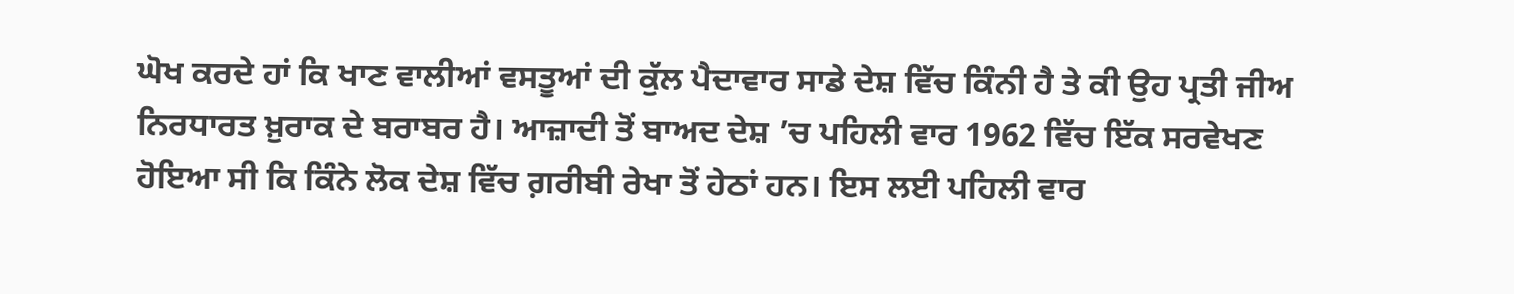ਘੋਖ ਕਰਦੇ ਹਾਂ ਕਿ ਖਾਣ ਵਾਲੀਆਂ ਵਸਤੂਆਂ ਦੀ ਕੁੱਲ ਪੈਦਾਵਾਰ ਸਾਡੇ ਦੇਸ਼ ਵਿੱਚ ਕਿੰਨੀ ਹੈ ਤੇ ਕੀ ਉਹ ਪ੍ਰਤੀ ਜੀਅ ਨਿਰਧਾਰਤ ਖ਼ੁਰਾਕ ਦੇ ਬਰਾਬਰ ਹੈ। ਆਜ਼ਾਦੀ ਤੋਂ ਬਾਅਦ ਦੇਸ਼ ’ਚ ਪਹਿਲੀ ਵਾਰ 1962 ਵਿੱਚ ਇੱਕ ਸਰਵੇਖਣ ਹੋਇਆ ਸੀ ਕਿ ਕਿੰਨੇ ਲੋਕ ਦੇਸ਼ ਵਿੱਚ ਗ਼ਰੀਬੀ ਰੇਖਾ ਤੋਂ ਹੇਠਾਂ ਹਨ। ਇਸ ਲਈ ਪਹਿਲੀ ਵਾਰ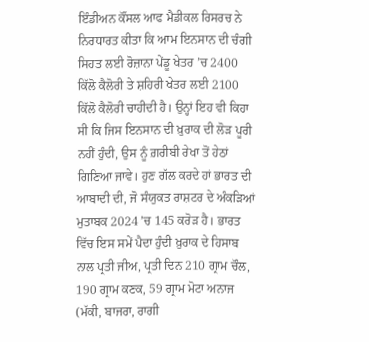ਇੰਡੀਅਨ ਕੌਂਸਲ ਆਫ ਮੈਡੀਕਲ ਰਿਸਰਚ ਨੇ ਨਿਰਧਾਰਤ ਕੀਤਾ ਕਿ ਆਮ ਇਨਸਾਨ ਦੀ ਚੰਗੀ ਸਿਹਤ ਲਈ ਰੋਜ਼ਾਨਾ ਪੇਂਡੂ ਖੇਤਰ ’ਚ 2400 ਕਿੱਲੋ ਕੈਲੋਰੀ ਤੇ ਸ਼ਹਿਰੀ ਖੇਤਰ ਲਈ 2100 ਕਿੱਲੋ ਕੈਲੋਰੀ ਚਾਹੀਦੀ ਹੈ। ਉਨ੍ਹਾਂ ਇਹ ਵੀ ਕਿਹਾ ਸੀ ਕਿ ਜਿਸ ਇਨਸਾਨ ਦੀ ਖ਼ੁਰਾਕ ਦੀ ਲੋੜ ਪੂਰੀ ਨਹੀਂ ਹੁੰਦੀ, ਉਸ ਨੂੰ ਗ਼ਰੀਬੀ ਰੇਖਾ ਤੋਂ ਹੇਠਾਂ ਗਿਣਿਆ ਜਾਵੇ। ਹੁਣ ਗੱਲ ਕਰਦੇ ਹਾਂ ਭਾਰਤ ਦੀ ਆਬਾਦੀ ਦੀ, ਜੋ ਸੰਯੁਕਤ ਰਾਸ਼ਟਰ ਦੇ ਅੰਕੜਿਆਂ ਮੁਤਾਬਕ 2024 ’ਚ 145 ਕਰੋੜ ਹੈ। ਭਾਰਤ ਵਿੱਚ ਇਸ ਸਮੇਂ ਪੈਦਾ ਹੁੰਦੀ ਖ਼ੁਰਾਕ ਦੇ ਹਿਸਾਬ ਨਾਲ ਪ੍ਰਤੀ ਜੀਅ, ਪ੍ਰਤੀ ਦਿਨ 210 ਗ੍ਰਾਮ ਚੌਲ, 190 ਗ੍ਰਾਮ ਕਣਕ, 59 ਗ੍ਰਾਮ ਮੋਟਾ ਅਨਾਜ (ਮੱਕੀ, ਬਾਜਰਾ, ਰਾਗੀ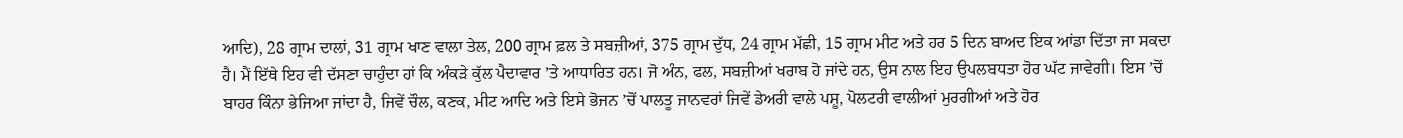ਆਦਿ), 28 ਗ੍ਰਾਮ ਦਾਲਾਂ, 31 ਗ੍ਰਾਮ ਖਾਣ ਵਾਲਾ ਤੇਲ, 200 ਗ੍ਰਾਮ ਫ਼ਲ ਤੇ ਸਬਜ਼ੀਆਂ, 375 ਗ੍ਰਾਮ ਦੁੱਧ, 24 ਗ੍ਰਾਮ ਮੱਛੀ, 15 ਗ੍ਰਾਮ ਮੀਟ ਅਤੇ ਹਰ 5 ਦਿਨ ਬਾਅਦ ਇਕ ਆਂਡਾ ਦਿੱਤਾ ਜਾ ਸਕਦਾ ਹੈ। ਮੈਂ ਇੱਥੇ ਇਹ ਵੀ ਦੱਸਣਾ ਚਾਹੁੰਦਾ ਹਾਂ ਕਿ ਅੰਕੜੇ ਕੁੱਲ ਪੈਦਾਵਾਰ ’ਤੇ ਆਧਾਰਿਤ ਹਨ। ਜੋ ਅੰਨ, ਫਲ, ਸਬਜ਼ੀਆਂ ਖਰਾਬ ਹੋ ਜਾਂਦੇ ਹਨ, ਉਸ ਨਾਲ ਇਹ ਉਪਲਬਧਤਾ ਹੋਰ ਘੱਟ ਜਾਵੇਗੀ। ਇਸ ’ਚੋਂ ਬਾਹਰ ਕਿੰਨਾ ਭੇਜਿਆ ਜਾਂਦਾ ਹੈ, ਜਿਵੇਂ ਚੌਲ, ਕਣਕ, ਮੀਟ ਆਦਿ ਅਤੇ ਇਸੇ ਭੋਜਨ ’ਚੋਂ ਪਾਲਤੂ ਜਾਨਵਰਾਂ ਜਿਵੇਂ ਡੇਅਰੀ ਵਾਲੇ ਪਸ਼ੂ, ਪੋਲਟਰੀ ਵਾਲੀਆਂ ਮੁਰਗੀਆਂ ਅਤੇ ਹੋਰ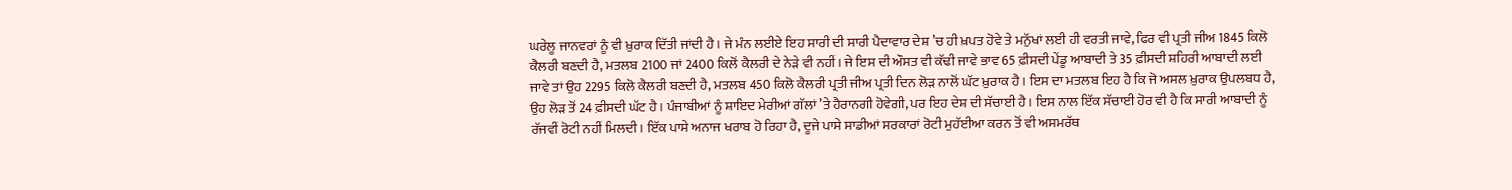ਘਰੇਲੂ ਜਾਨਵਰਾਂ ਨੂੰ ਵੀ ਖ਼ੁਰਾਕ ਦਿੱਤੀ ਜਾਂਦੀ ਹੈ। ਜੇ ਮੰਨ ਲਈਏ ਇਹ ਸਾਰੀ ਦੀ ਸਾਰੀ ਪੈਦਾਵਾਰ ਦੇਸ਼ ’ਚ ਹੀ ਖ਼ਪਤ ਹੋਵੇ ਤੇ ਮਨੁੱਖਾਂ ਲਈ ਹੀ ਵਰਤੀ ਜਾਵੇ, ਫਿਰ ਵੀ ਪ੍ਰਤੀ ਜੀਅ 1845 ਕਿਲੋ ਕੈਲਰੀ ਬਣਦੀ ਹੈ, ਮਤਲਬ 2100 ਜਾਂ 2400 ਕਿਲੋਂ ਕੈਲਰੀ ਦੇ ਨੇੜੇ ਵੀ ਨਹੀਂ। ਜੇ ਇਸ ਦੀ ਔਸਤ ਵੀ ਕੱਢੀ ਜਾਵੇ ਭਾਵ 65 ਫ਼ੀਸਦੀ ਪੇਂਡੂ ਆਬਾਦੀ ਤੇ 35 ਫ਼ੀਸਦੀ ਸ਼ਹਿਰੀ ਆਬਾਦੀ ਲਈ ਜਾਵੇ ਤਾਂ ਉਹ 2295 ਕਿਲੋ ਕੈਲਰੀ ਬਣਦੀ ਹੈ, ਮਤਲਬ 450 ਕਿਲੋ ਕੈਲਰੀ ਪ੍ਰਤੀ ਜੀਅ ਪ੍ਰਤੀ ਦਿਨ ਲੋੜ ਨਾਲੋਂ ਘੱਟ ਖ਼ੁਰਾਕ ਹੈ। ਇਸ ਦਾ ਮਤਲਬ ਇਹ ਹੈ ਕਿ ਜੋ ਅਸਲ ਖ਼ੁਰਾਕ ਉਪਲਬਧ ਹੈ, ਉਹ ਲੋੜ ਤੋਂ 24 ਫ਼ੀਸਦੀ ਘੱਟ ਹੈ। ਪੰਜਾਬੀਆਂ ਨੂੰ ਸ਼ਾਇਦ ਮੇਰੀਆਂ ਗੱਲਾਂ ’ਤੇ ਹੈਰਾਨਗੀ ਹੋਵੇਗੀ, ਪਰ ਇਹ ਦੇਸ਼ ਦੀ ਸੱਚਾਈ ਹੈ। ਇਸ ਨਾਲ ਇੱਕ ਸੱਚਾਈ ਹੋਰ ਵੀ ਹੈ ਕਿ ਸਾਰੀ ਆਬਾਦੀ ਨੂੰ ਰੱਜਵੀਂ ਰੋਟੀ ਨਹੀਂ ਮਿਲਦੀ। ਇੱਕ ਪਾਸੇ ਅਨਾਜ ਖਰਾਬ ਹੋ ਰਿਹਾ ਹੈ, ਦੂਜੇ ਪਾਸੇ ਸਾਡੀਆਂ ਸਰਕਾਰਾਂ ਰੋਟੀ ਮੁਹੱਈਆ ਕਰਨ ਤੋਂ ਵੀ ਅਸਮਰੱਥ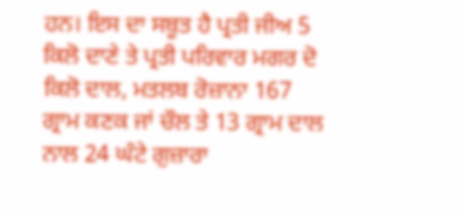ਹਨ। ਇਸ ਦਾ ਸਬੂਤ ਹੈ ਪ੍ਰਤੀ ਜੀਅ 5 ਕਿਲੋ ਦਾਣੇ ਤੇ ਪ੍ਰਤੀ ਪਰਿਵਾਰ ਮਗਰ ਦੋ ਕਿਲੋ ਦਾਲ, ਮਤਲਬ ਰੋਜ਼ਾਨਾ 167 ਗ੍ਰਾਮ ਕਣਕ ਜਾਂ ਚੌਲ ਤੇ 13 ਗ੍ਰਾਮ ਦਾਲ ਨਾਲ 24 ਘੰਟੇ ਗੁਜ਼ਾਰਾ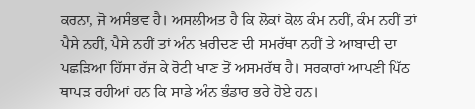ਕਰਨਾ, ਜੋ ਅਸੰਭਵ ਹੈ। ਅਸਲੀਅਤ ਹੈ ਕਿ ਲੋਕਾਂ ਕੋਲ ਕੰਮ ਨਹੀਂ, ਕੰਮ ਨਹੀਂ ਤਾਂ ਪੈਸੇ ਨਹੀਂ, ਪੈਸੇ ਨਹੀਂ ਤਾਂ ਅੰਨ ਖ਼ਰੀਦਣ ਦੀ ਸਮਰੱਥਾ ਨਹੀਂ ਤੇ ਆਬਾਦੀ ਦਾ ਪਛੜਿਆ ਹਿੱਸਾ ਰੱਜ ਕੇ ਰੋਟੀ ਖਾਣ ਤੋਂ ਅਸਮਰੱਥ ਹੈ। ਸਰਕਾਰਾਂ ਆਪਣੀ ਪਿੱਠ ਥਾਪੜ ਰਹੀਆਂ ਹਨ ਕਿ ਸਾਡੇ ਅੰਨ ਭੰਡਾਰ ਭਰੇ ਹੋਏ ਹਨ।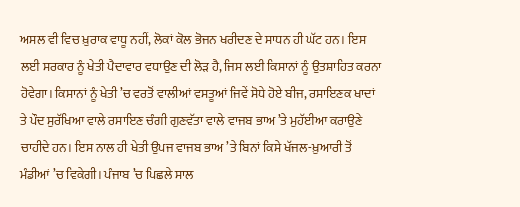ਅਸਲ ਵੀ ਵਿਚ ਖ਼ੁਰਾਕ ਵਾਧੂ ਨਹੀਂ, ਲੋਕਾਂ ਕੋਲ ਭੋਜਨ ਖਰੀਦਣ ਦੇ ਸਾਧਨ ਹੀ ਘੱਟ ਹਨ। ਇਸ ਲਈ ਸਰਕਾਰ ਨੂੰ ਖੇਤੀ ਪੈਦਾਵਾਰ ਵਧਾਉਣ ਦੀ ਲੋੜ ਹੈ, ਜਿਸ ਲਈ ਕਿਸਾਨਾਂ ਨੂੰ ਉਤਸ਼ਾਹਿਤ ਕਰਨਾ ਹੋਵੇਗਾ। ਕਿਸਾਨਾਂ ਨੂੰ ਖੇਤੀ ’ਚ ਵਰਤੋਂ ਵਾਲੀਆਂ ਵਸਤੂਆਂ ਜਿਵੇਂ ਸੋਧੇ ਹੋਏ ਬੀਜ, ਰਸਾਇਣਕ ਖਾਦਾਂ ਤੇ ਪੌਦ ਸੁਰੱਖਿਆ ਵਾਲੇ ਰਸਾਇਣ ਚੰਗੀ ਗੁਣਵੱਤਾ ਵਾਲੇ ਵਾਜਬ ਭਾਅ ’ਤੇ ਮੁਹੱਈਆ ਕਰਾਉਣੇ ਚਾਹੀਦੇ ਹਨ। ਇਸ ਨਾਲ ਹੀ ਖੇਤੀ ਉਪਜ ਵਾਜਬ ਭਾਅ ’ਤੇ ਬਿਨਾਂ ਕਿਸੇ ਖੱਜਲ-ਖ਼ੁਆਰੀ ਤੋਂ ਮੰਡੀਆਂ ’ਚ ਵਿਕੇਗੀ। ਪੰਜਾਬ ’ਚ ਪਿਛਲੇ ਸਾਲ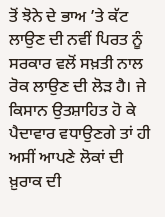ਤੋਂ ਝੋਨੇ ਦੇ ਭਾਅ ’ਤੇ ਕੱਟ ਲਾਉਣ ਦੀ ਨਵੀਂ ਪਿਰਤ ਨੂੰ ਸਰਕਾਰ ਵਲੋਂ ਸਖ਼ਤੀ ਨਾਲ ਰੋਕ ਲਾਉਣ ਦੀ ਲੋੜ ਹੈ। ਜੇ ਕਿਸਾਨ ਉਤਸ਼ਾਹਿਤ ਹੋ ਕੇ ਪੈਦਾਵਾਰ ਵਧਾਉਣਗੇ ਤਾਂ ਹੀ ਅਸੀਂ ਆਪਣੇ ਲੋਕਾਂ ਦੀ ਖ਼ੁਰਾਕ ਦੀ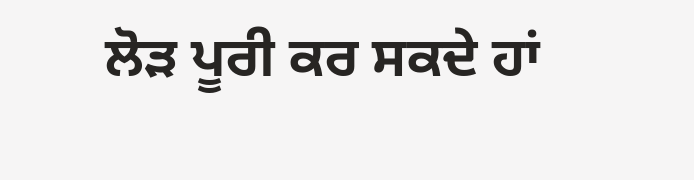ਲੋੜ ਪੂਰੀ ਕਰ ਸਕਦੇ ਹਾਂ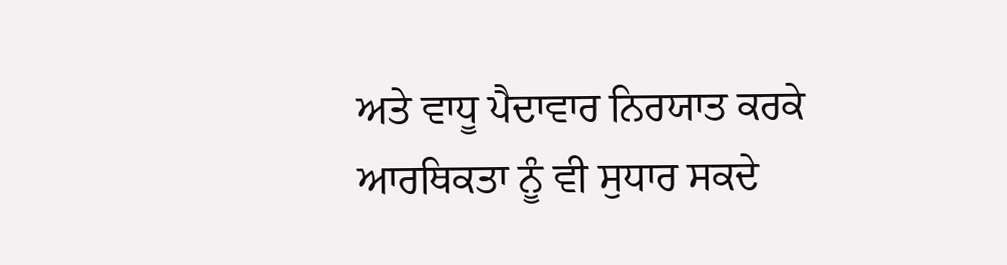ਅਤੇ ਵਾਧੂ ਪੈਦਾਵਾਰ ਨਿਰਯਾਤ ਕਰਕੇ ਆਰਥਿਕਤਾ ਨੂੰ ਵੀ ਸੁਧਾਰ ਸਕਦੇ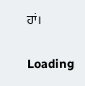ਹਾਂ।

Loading